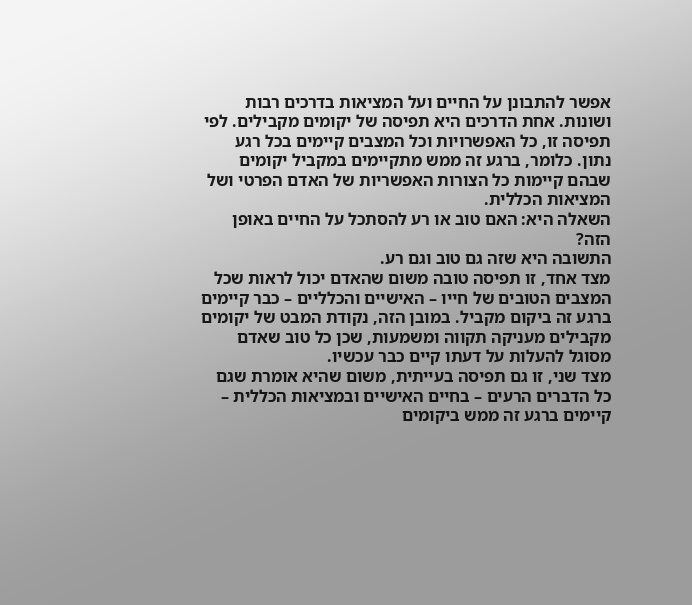אפשר להתבונן על החיים ועל המציאות בדרכים רבות ושונות. אחת הדרכים היא תפיסה של יקומים מקבילים. לפי תפיסה זו, כל האפשרויות וכל המצבים קיימים בכל רגע נתון. כלומר, ברגע זה ממש מתקיימים במקביל יקומים שבהם קיימות כל הצורות האפשריות של האדם הפרטי ושל המציאות הכללית.
השאלה היא: האם טוב או רע להסתכל על החיים באופן הזה?
התשובה היא שזה גם טוב וגם רע.
מצד אחד, זו תפיסה טובה משום שהאדם יכול לראות שכל המצבים הטובים של חייו – האישיים והכלליים – כבר קיימים ברגע זה ביקום מקביל. במובן הזה, נקודת המבט של יקומים מקבילים מעניקה תקווה ומשמעות, שכן כל טוב שאדם מסוגל להעלות על דעתו קיים כבר עכשיו.
מצד שני, זו גם תפיסה בעייתית, משום שהיא אומרת שגם כל הדברים הרעים – בחיים האישיים ובמציאות הכללית – קיימים ברגע זה ממש ביקומים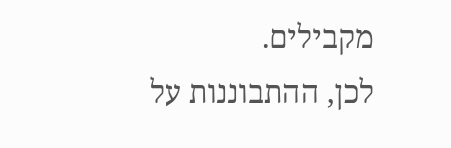מקבילים.
לכן, ההתבוננות על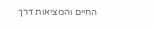החיים והמציאות דרך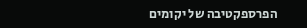הפרספקטיבה של יקומים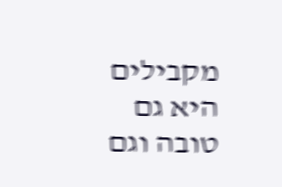מקבילים היא גם טובה וגם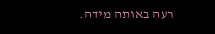רעה באותה מידה.